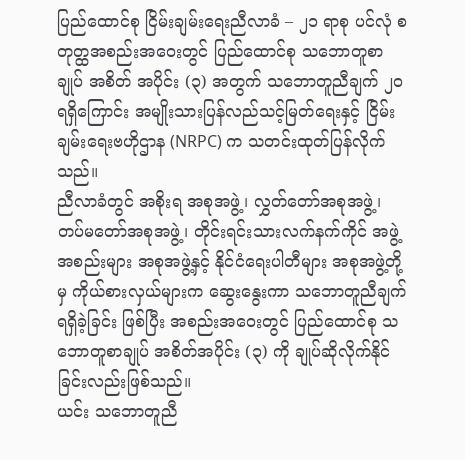ပြည်ထောင်စု ငြိမ်းချမ်းရေးညီလာခံ – ၂၁ ရာစု ပင်လုံ စတုတ္ထအစည်းအဝေးတွင် ပြည်ထောင်စု သဘောတူစာချုပ် အစိတ် အပိုင်း (၃) အတွက် သဘောတူညီချက် ၂၀ ရရှိကြောင်း အမျိုးသားပြန်လည်သင့်မြတ်ရေးနှင့် ငြိမ်းချမ်းရေးဗဟိုဌာန (NRPC) က သတင်းထုတ်ပြန်လိုက်သည်။
ညီလာခံတွင် အစိုးရ အစုအဖွဲ့၊ လွှတ်တော်အစုအဖွဲ့၊ တပ်မတော်အစုအဖွဲ့၊ တိုင်းရင်းသားလက်နက်ကိုင် အဖွဲ့အစည်းများ အစုအဖွဲ့နှင့် နိုင်ငံရေးပါတီများ အစုအဖွဲ့တို့မှ ကိုယ်စားလှယ်များက ဆွေးနွေးကာ သဘောတူညီချက်ရရှိခဲ့ခြင်း ဖြစ်ပြီး အစည်းအဝေးတွင် ပြည်ထောင်စု သဘောတူစာချုပ် အစိတ်အပိုင်း (၃) ကို ချုပ်ဆိုလိုက်နိုင်ခြင်းလည်းဖြစ်သည်။
ယင်း သဘောတူညီ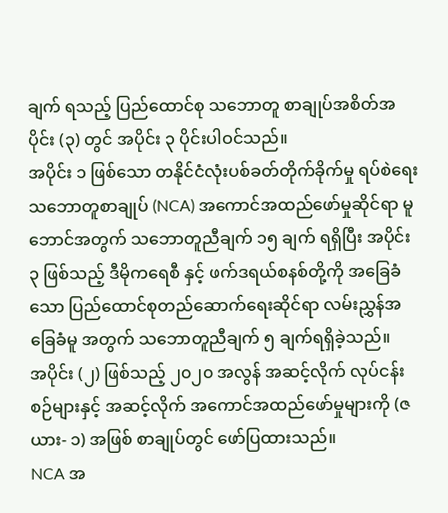ချက် ရသည့် ပြည်ထောင်စု သဘောတူ စာချုပ်အစိတ်အပိုင်း (၃) တွင် အပိုင်း ၃ ပိုင်းပါဝင်သည်။
အပိုင်း ၁ ဖြစ်သော တနိုင်ငံလုံးပစ်ခတ်တိုက်ခိုက်မှု ရပ်စဲရေး သဘောတူစာချုပ် (NCA) အကောင်အထည်ဖော်မှုဆိုင်ရာ မူဘောင်အတွက် သဘောတူညီချက် ၁၅ ချက် ရရှိပြီး အပိုင်း ၃ ဖြစ်သည့် ဒီမိုကရေစီ နှင့် ဖက်ဒရယ်စနစ်တို့ကို အခြေခံ သော ပြည်ထောင်စုတည်ဆောက်ရေးဆိုင်ရာ လမ်းညွှန်အခြေခံမူ အတွက် သဘောတူညီချက် ၅ ချက်ရရှိခဲ့သည်။
အပိုင်း (၂) ဖြစ်သည့် ၂၀၂၀ အလွန် အဆင့်လိုက် လုပ်ငန်းစဉ်များနှင့် အဆင့်လိုက် အကောင်အထည်ဖော်မှုများကို (ဇယား- ၁) အဖြစ် စာချုပ်တွင် ဖော်ပြထားသည်။
NCA အ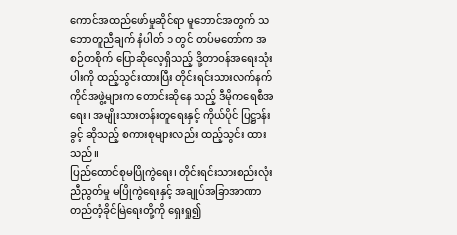ကောင်အထည်ဖော်မှုဆိုင်ရာ မူဘောင်အတွက် သဘောတူညီချက် နံပါတ် ၁ တွင် တပ်မတော်က အစဉ်တစိုက် ပြောဆိုလေ့ရှိသည့် ဒို့တာဝန်အရေးသုံးပါးကို ထည့်သွင်းထားပြီး တိုင်းရင်းသားလက်နက်ကိုင်အဖွဲ့များက တောင်းဆိုနေ သည့် ဒီမိုကရေစီအရေး၊ အမျိုးသားတန်းတူရေးနှင့် ကိုယ်ပိုင် ပြဋ္ဌာန်းခွင့် ဆိုသည့် စကားစုများလည်း ထည့်သွင်း ထားသည်။
ပြည်ထောင်စုမပြိုကွဲရေး၊ တိုင်းရင်းသားစည်းလုံး ညီညွတ်မှု မပြိုကွဲရေးနှင့် အချုပ်အခြာအာဏာ တည်တံ့ခိုင်မြဲရေးတို့ကို ရှေးရှု၍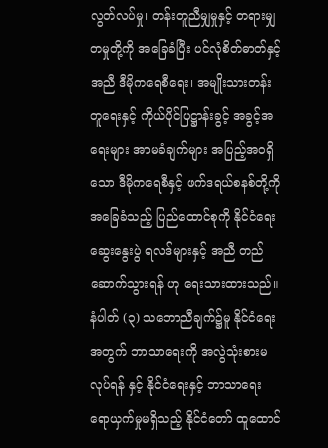လွတ်လပ်မှု၊ တန်းတူညီမျှမှုနှင့် တရားမျှတမှုတို့ကို အခြေခံပြီး ပင်လုံစိတ်ဓာတ်နှင့် အညီ ဒီမိုကရေစီရေး၊ အမျိုးသားတန်းတူရေးနှင့် ကိုယ်ပိုင်ပြဋ္ဌာန်းခွင့် အခွင့်အရေးများ အာမခံချက်များ အပြည့်အဝရှိသော ဒီမိုကရေစီနှင့် ဖက်ဒရယ်စနစ်တို့ကို အခြေခံသည့် ပြည်ထောင်စုကို နိုင်ငံရေးဆွေးနွေးပွဲ ရလဒ်များနှင့် အညီ တည်ဆောက်သွားရန် ဟု ရေးသားထားသည်။
နံပါတ် (၃) သဘောညီချက်၌မူ နိုင်ငံရေးအတွက် ဘာသာရေးကို အလွဲသုံးစားမလုပ်ရန် နှင့် နိုင်ငံရေးနှင့် ဘာသာရေး ရောယှက်မှုမရှိသည့် နိုင်ငံတော် ထူထောင်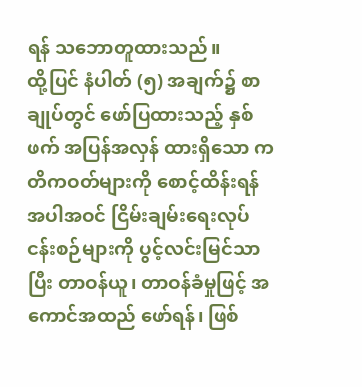ရန် သဘောတူထားသည်။
ထို့ပြင် နံပါတ် (၅) အချက်၌ စာချုပ်တွင် ဖော်ပြထားသည့် နှစ်ဖက် အပြန်အလှန် ထားရှိသော ကတိကဝတ်များကို စောင့်ထိန်းရန် အပါအဝင် ငြိမ်းချမ်းရေးလုပ်ငန်းစဉ်များကို ပွင့်လင်းမြင်သာပြီး တာဝန်ယူ၊ တာဝန်ခံမှုဖြင့် အကောင်အထည် ဖော်ရန်၊ ဖြစ်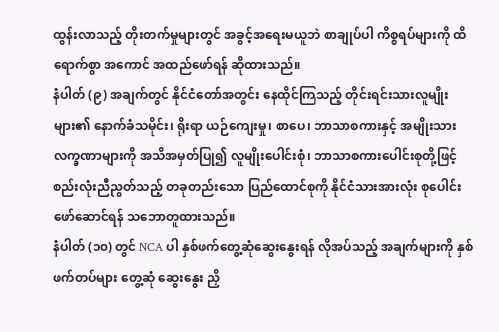ထွန်းလာသည့် တိုးတက်မှုများတွင် အခွင့်အရေးမယူဘဲ စာချုပ်ပါ ကိစ္စရပ်များကို ထိရောက်စွာ အကောင် အထည်ဖော်ရန် ဆိုထားသည်။
နံပါတ် (၉) အချက်တွင် နိုင်ငံတော်အတွင်း နေထိုင်ကြသည့် တိုင်းရင်းသားလူမျိုးများ၏ နောက်ခံသမိုင်း၊ ရိုးရာ ယဉ်ကျေးမှု၊ စာပေ၊ ဘာသာစကားနှင့် အမျိုးသားလက္ခဏာများကို အသိအမှတ်ပြု၍ လူမျိုးပေါင်းစုံ၊ ဘာသာစကားပေါင်းစုတို့ဖြင့် စည်းလုံးညီညွတ်သည့် တခုတည်းသော ပြည်ထောင်စုကို နိုင်ငံသားအားလုံး စုပေါင်းဖော်ဆောင်ရန် သဘောတူထားသည်။
နံပါတ် (၁၀) တွင် NCA ပါ နှစ်ဖက်တွေ့ဆုံဆွေးနွေးရန် လိုအပ်သည့် အချက်များကို နှစ်ဖက်တပ်များ တွေ့ဆုံ ဆွေးနွေး ညှိ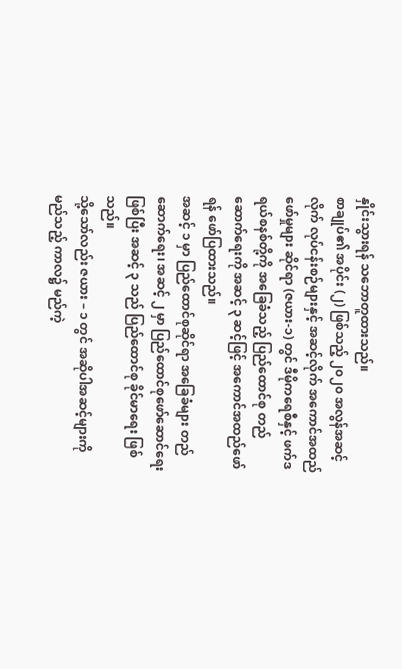နှိုင်းသွားရန် သဘောတူထားသည်။
စာချုပ်၏ အပိုင်း (၂) ဖြစ်သည့် ၂၀၂၀ အလွန်အဆင့်လိုက် လုပ်ငန်းစဉ်များနှင့် အဆင့်လိုက် အကောင်အထည်ဖော်မှုများ ဆိုင်ရာ (ဇယား-၁) တွင် ဒီမိုကရေစီနှင့် ဖက်ဒရယ်စနစ်တို့ကို အခြေခံသည့် ပြည်ထောင်စု တည်ဆောက်ရေးကို အဆင့် ၃ ဆင့်ဖြင့် အကောင်အထည်ဖော်ရန် ဖော်ပြထားသည်။
အဆင့် ၁ မှာ ပြည်ထောင်စုဆိုင်ရာ အခြေခံများ တည်ဆောက်ရေး၊ အဆင့် ၂ မှာ ပြည်ထောင်စုဖော်ဆောင်ရေး ဖြစ်ပြီး အဆင့် ၃ သည် ပြည်ထောင်စု ခိုင်မာရေး ဖြစ်သည်။
သို့သော်လည်း ဇယား – ၁ တွင် အဆိုပါအဆင့်များကို မည်သည့် ကာလ၌ မည်ကဲ့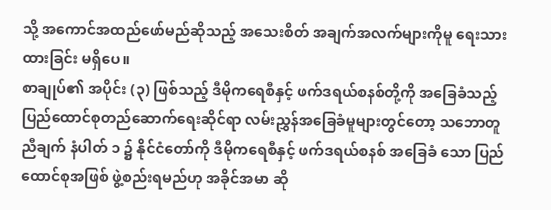သို့ အကောင်အထည်ဖော်မည်ဆိုသည့် အသေးစိတ် အချက်အလက်များကိုမူ ရေးသားထားခြင်း မရှိပေ။
စာချုပ်၏ အပိုင်း (၃) ဖြစ်သည့် ဒီမိုကရေစီနှင့် ဖက်ဒရယ်စနစ်တို့ကို အခြေခံသည့် ပြည်ထောင်စုတည်ဆောက်ရေးဆိုင်ရာ လမ်းညွှန်အခြေခံမူများတွင်တော့ သဘောတူညီချက် နံပါတ် ၁ ၌ နိုင်ငံတော်ကို ဒီမိုကရေစီနှင့် ဖက်ဒရယ်စနစ် အခြေခံ သော ပြည်ထောင်စုအဖြစ် ဖွဲ့စည်းရမည်ဟု အခိုင်အမာ ဆို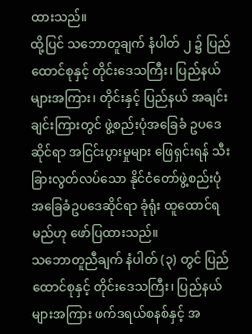ထားသည်။
ထို့ပြင် သဘောတူချက် နံပါတ် ၂ ၌ ပြည်ထောင်စုနှင့် တိုင်းဒေသကြီး၊ ပြည်နယ်များအကြား၊ တိုင်းနှင့် ပြည်နယ် အချင်း ချင်းကြားတွင် ဖွဲ့စည်းပုံအခြေခံ ဥပဒေဆိုင်ရာ အငြင်းပွားမှုများ ဖြေရှင်းရန် သီးခြားလွတ်လပ်သော နိုင်ငံတော်ဖွဲ့စည်းပုံ အခြေခံဥပဒေဆိုင်ရာ ခုံရုံး ထူထောင်ရမည်ဟု ဖော်ပြထားသည်။
သဘောတူညီချက် နံပါတ် (၃) တွင် ပြည်ထောင်စုနှင့် တိုင်းဒေသကြီး၊ ပြည်နယ်များအကြား ဖက်ဒရယ်စနစ်နှင့် အ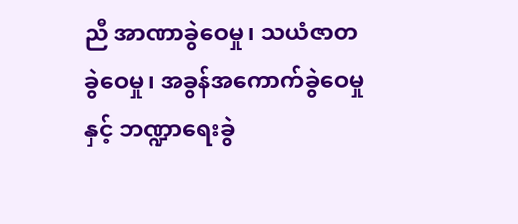ညီ အာဏာခွဲဝေမှု၊ သယံဇာတခွဲဝေမှု၊ အခွန်အကောက်ခွဲဝေမှုနှင့် ဘဏ္ဍာရေးခွဲ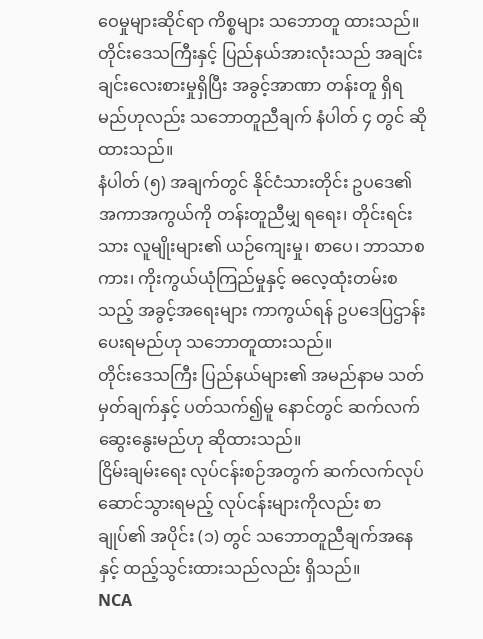ဝေမှုများဆိုင်ရာ ကိစ္စများ သဘောတူ ထားသည်။
တိုင်းဒေသကြီးနှင့် ပြည်နယ်အားလုံးသည် အချင်းချင်းလေးစားမှုရှိပြီး အခွင့်အာဏာ တန်းတူ ရှိရမည်ဟုလည်း သဘောတူညီချက် နံပါတ် ၄ တွင် ဆိုထားသည်။
နံပါတ် (၅) အချက်တွင် နိုင်ငံသားတိုင်း ဥပဒေ၏ အကာအကွယ်ကို တန်းတူညီမျှ ရရေး၊ တိုင်းရင်းသား လူမျိုးများ၏ ယဉ်ကျေးမှု၊ စာပေ၊ ဘာသာစကား၊ ကိုးကွယ်ယုံကြည်မှုနှင့် ဓလေ့ထုံးတမ်းစသည့် အခွင့်အရေးများ ကာကွယ်ရန် ဥပဒေပြဌာန်းပေးရမည်ဟု သဘောတူထားသည်။
တိုင်းဒေသကြီး ပြည်နယ်များ၏ အမည်နာမ သတ်မှတ်ချက်နှင့် ပတ်သက်၍မူ နောင်တွင် ဆက်လက် ဆွေးနွေးမည်ဟု ဆိုထားသည်။
ငြိမ်းချမ်းရေး လုပ်ငန်းစဉ်အတွက် ဆက်လက်လုပ်ဆောင်သွားရမည့် လုပ်ငန်းများကိုလည်း စာချုပ်၏ အပိုင်း (၁) တွင် သဘောတူညီချက်အနေနှင့် ထည့်သွင်းထားသည်လည်း ရှိသည်။
NCA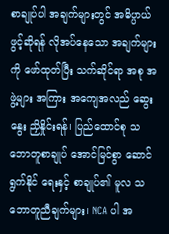စာချုပ်ပါ အချက်များတွင် အဓိပ္ပာယ်ဖွင့်ဆိုရန် လိုအပ်နေသော အချက်များကို ဖော်ထုတ်ပြီး သက်ဆိုင်ရာ အစု အဖွဲ့များ အကြား အကျေအလည် ဆွေးနွေး ညှိနှိုင်းရန်၊ ပြည်ထောင်စု သဘောတူစာချုပ် အောင်မြင်စွာ ဆောင်ရွက်နိုင် ရေးနှင့် စာချုပ်၏ မူလ သဘောတူညီချက်များ၊ NCA ပါ အ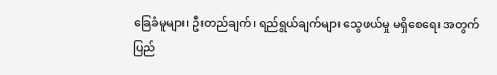ခြေခံမူများ၊ ဦးတည်ချက်၊ ရည်ရွယ်ချက်များ သွေဖယ်မှု မရှိစေရေး အတွက် ပြည်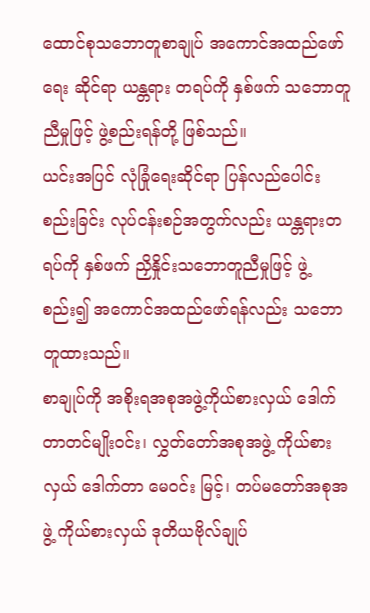ထောင်စုသဘောတူစာချုပ် အကောင်အထည်ဖော်ရေး ဆိုင်ရာ ယန္တရား တရပ်ကို နှစ်ဖက် သဘောတူညီမှုဖြင့် ဖွဲ့စည်းရန်တို့ ဖြစ်သည်။
ယင်းအပြင် လုံခြုံရေးဆိုင်ရာ ပြန်လည်ပေါင်းစည်းခြင်း လုပ်ငန်းစဉ်အတွက်လည်း ယန္တရားတရပ်ကို နှစ်ဖက် ညှိနှိုင်းသဘောတူညီမှုဖြင့် ဖွဲ့စည်း၍ အကောင်အထည်ဖော်ရန်လည်း သဘောတူထားသည်။
စာချုပ်ကို အစိုးရအစုအဖွဲ့ကိုယ်စားလှယ် ဒေါက်တာတင်မျိုးဝင်း၊ လွှတ်တော်အစုအဖွဲ့ ကိုယ်စားလှယ် ဒေါက်တာ မေဝင်း မြင့်၊ တပ်မတော်အစုအဖွဲ့ ကိုယ်စားလှယ် ဒုတိယဗိုလ်ချုပ်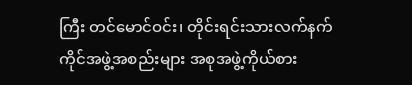ကြီး တင်မောင်ဝင်း၊ တိုင်းရင်းသားလက်နက်ကိုင်အဖွဲ့အစည်းများ အစုအဖွဲ့ကိုယ်စား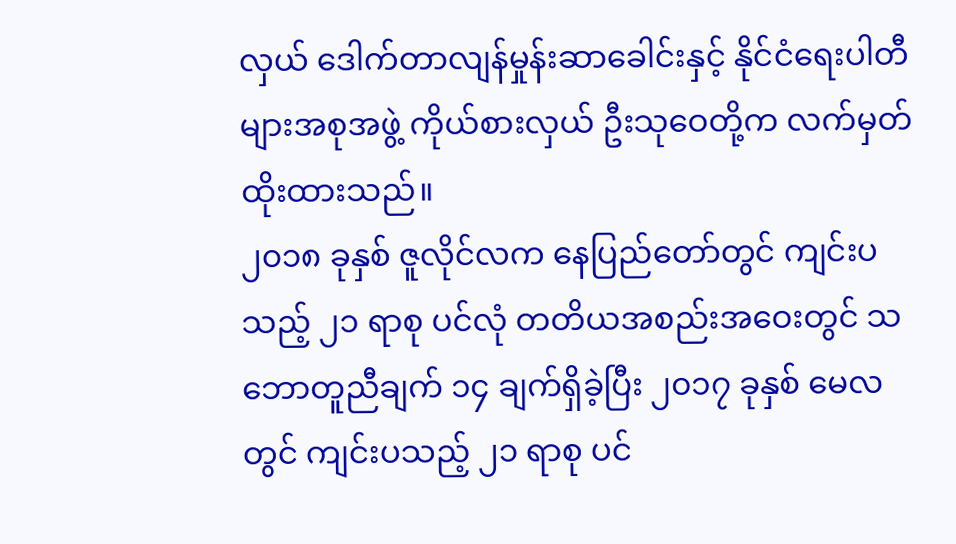လှယ် ဒေါက်တာလျန်မှုန်းဆာခေါင်းနှင့် နိုင်ငံရေးပါတီများအစုအဖွဲ့ ကိုယ်စားလှယ် ဦးသုဝေတို့က လက်မှတ်ထိုးထားသည်။
၂၀၁၈ ခုနှစ် ဇူလိုင်လက နေပြည်တော်တွင် ကျင်းပသည့် ၂၁ ရာစု ပင်လုံ တတိယအစည်းအဝေးတွင် သဘောတူညီချက် ၁၄ ချက်ရှိခဲ့ပြီး ၂၀၁၇ ခုနှစ် မေလတွင် ကျင်းပသည့် ၂၁ ရာစု ပင်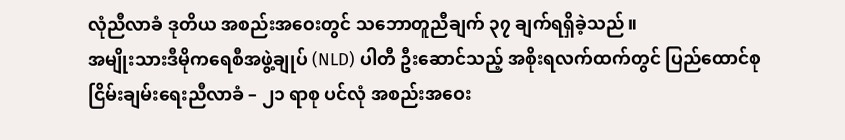လုံညီလာခံ ဒုတိယ အစည်းအဝေးတွင် သဘောတူညီချက် ၃၇ ချက်ရရှိခဲ့သည်။
အမျိုးသားဒီမိုကရေစီအဖွဲ့ချုပ် (NLD) ပါတီ ဦးဆောင်သည့် အစိုးရလက်ထက်တွင် ပြည်ထောင်စု ငြိမ်းချမ်းရေးညီလာခံ – ၂၁ ရာစု ပင်လုံ အစည်းအဝေး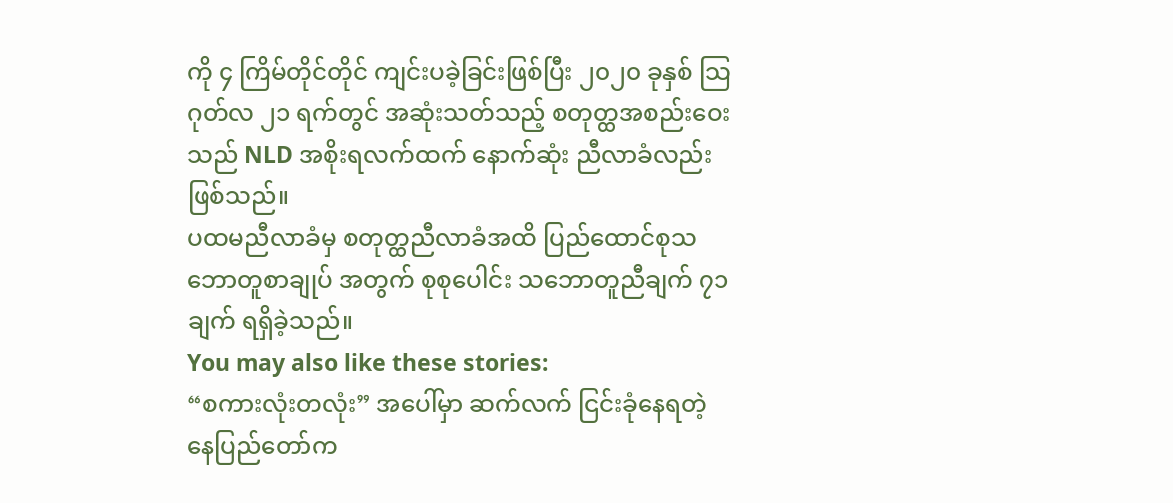ကို ၄ ကြိမ်တိုင်တိုင် ကျင်းပခဲ့ခြင်းဖြစ်ပြီး ၂၀၂၀ ခုနှစ် သြဂုတ်လ ၂၁ ရက်တွင် အဆုံးသတ်သည့် စတုတ္ထအစည်းဝေးသည် NLD အစိုးရလက်ထက် နောက်ဆုံး ညီလာခံလည်းဖြစ်သည်။
ပထမညီလာခံမှ စတုတ္ထညီလာခံအထိ ပြည်ထောင်စုသဘောတူစာချုပ် အတွက် စုစုပေါင်း သဘောတူညီချက် ၇၁ ချက် ရရှိခဲ့သည်။
You may also like these stories:
“စကားလုံးတလုံး” အပေါ်မှာ ဆက်လက် ငြင်းခုံနေရတဲ့ နေပြည်တော်က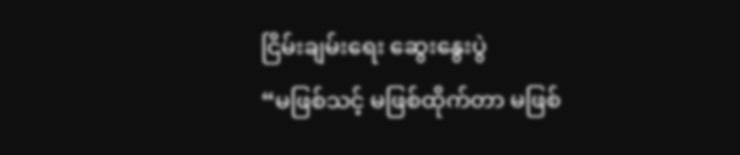ငြိမ်းချမ်းရေး ဆွေးနွေးပွဲ
“မဖြစ်သင့် မဖြစ်ထိုက်တာ မဖြစ်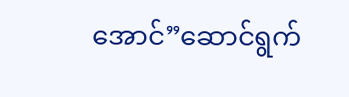အောင်”ဆောင်ရွက်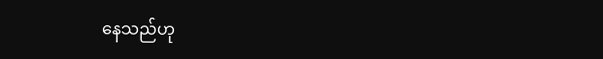နေသည်ဟု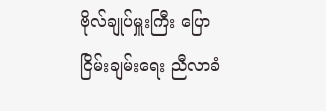ဗိုလ်ချုပ်မှူးကြီး ပြော
ငြိမ်းချမ်းရေး ညီလာခံ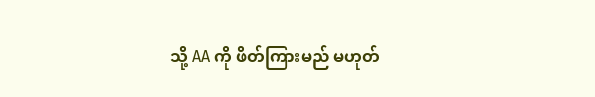သို့ AA ကို ဖိတ်ကြားမည် မဟုတ်